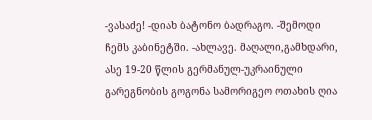-ვასაძე! -დიახ ბატონო ბადრაგო. -შემოდი ჩემს კაბინეტში. -ახლავე. მაღალი,გამხდარი, ასე 19-20 წლის გერმანულ-უკრაინული გარეგნობის გოგონა სამორიგეო ოთახის ღია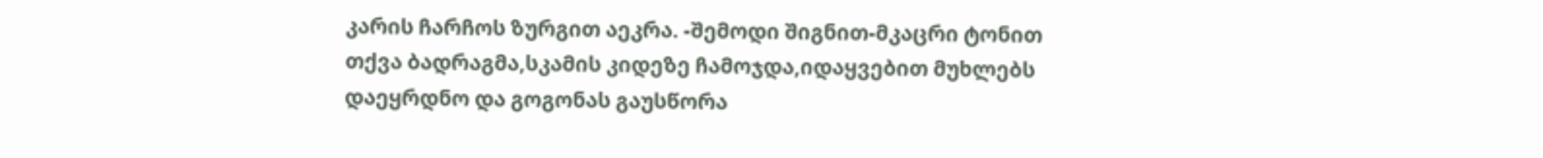კარის ჩარჩოს ზურგით აეკრა. -შემოდი შიგნით-მკაცრი ტონით თქვა ბადრაგმა,სკამის კიდეზე ჩამოჯდა,იდაყვებით მუხლებს დაეყრდნო და გოგონას გაუსწორა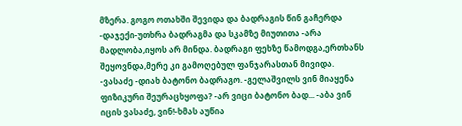მზერა. გოგო ოთახში შევიდა და ბადრაგის წინ გაჩერდა -დაჯექი-უთხრა ბადრაგმა და სკამზე მიუთითა -არა მადლობა,იყოს არ მინდა. ბადრაგი ფეხზე წამოდგა,ერთხანს შეყოვნდა,მერე კი გამოღებულ ფანჯარასთან მივიდა. -ვასაძე -დიახ ბატონო ბადრაგო. -გელაშვილს ვინ მიაყენა ფიზიკური შეურაცხყოფა? -არ ვიცი ბატონო ბად... -აბა ვინ იცის ვასაძე, ვინ!-ხმას აუწია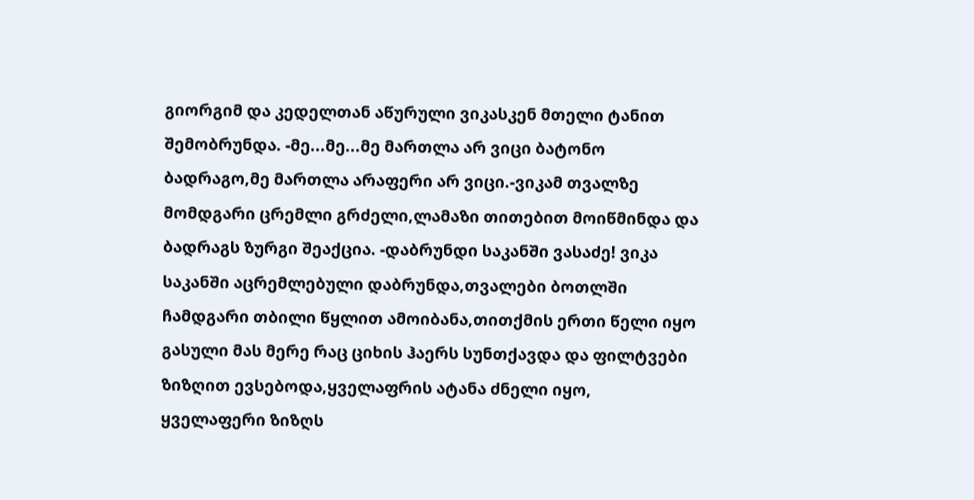გიორგიმ და კედელთან აწურული ვიკასკენ მთელი ტანით შემობრუნდა. -მე...მე...მე მართლა არ ვიცი ბატონო ბადრაგო,მე მართლა არაფერი არ ვიცი.-ვიკამ თვალზე მომდგარი ცრემლი გრძელი,ლამაზი თითებით მოიწმინდა და ბადრაგს ზურგი შეაქცია. -დაბრუნდი საკანში ვასაძე! ვიკა საკანში აცრემლებული დაბრუნდა,თვალები ბოთლში ჩამდგარი თბილი წყლით ამოიბანა,თითქმის ერთი წელი იყო გასული მას მერე რაც ციხის ჰაერს სუნთქავდა და ფილტვები ზიზღით ევსებოდა,ყველაფრის ატანა ძნელი იყო, ყველაფერი ზიზღს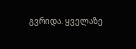გვრიდა. ყველაზე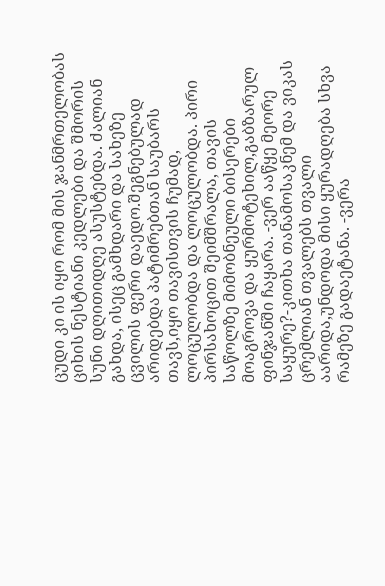ცუდი კი ის იყო რომ მის ჯანმრთელობას ციხის ნესტიანი კედლები და შმორის სუნი დღითიდღე ასუსტებდა. ძალიან გახდა, ისეც გამხდარი და სახეზე ცვილის ფერი დაედო.შეგნებულად არიდებდა პატიმრებთან საუბარს თავს,იყო თავისთვის ჩუმად, ლოცულობდა და ლოცულობდა. პირი პირსახოცით შეიმშრალა, თავის საწოლზე მიმობნეული ბისერები მოაგროვა და ყურმოტეხილ,გაბზარულ ფინჯანში ჩაყარა. -ვერ ააწყე მეორე საყურე?-კითხა თანამოსაკნემ და ვიკას ცრემლიან თვალებს თვალი აარიდა,უნდოდა მისი ყურადღება სხვა რამეზე გადაეტანა. -ვერა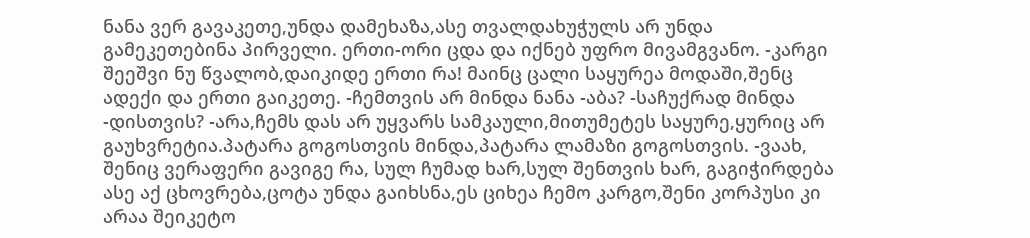ნანა ვერ გავაკეთე,უნდა დამეხაზა,ასე თვალდახუჭულს არ უნდა გამეკეთებინა პირველი. ერთი-ორი ცდა და იქნებ უფრო მივამგვანო. -კარგი შეეშვი ნუ წვალობ,დაიკიდე ერთი რა! მაინც ცალი საყურეა მოდაში,შენც ადექი და ერთი გაიკეთე. -ჩემთვის არ მინდა ნანა -აბა? -საჩუქრად მინდა -დისთვის? -არა,ჩემს დას არ უყვარს სამკაული,მითუმეტეს საყურე,ყურიც არ გაუხვრეტია.პატარა გოგოსთვის მინდა,პატარა ლამაზი გოგოსთვის. -ვაახ, შენიც ვერაფერი გავიგე რა, სულ ჩუმად ხარ,სულ შენთვის ხარ, გაგიჭირდება ასე აქ ცხოვრება,ცოტა უნდა გაიხსნა,ეს ციხეა ჩემო კარგო,შენი კორპუსი კი არაა შეიკეტო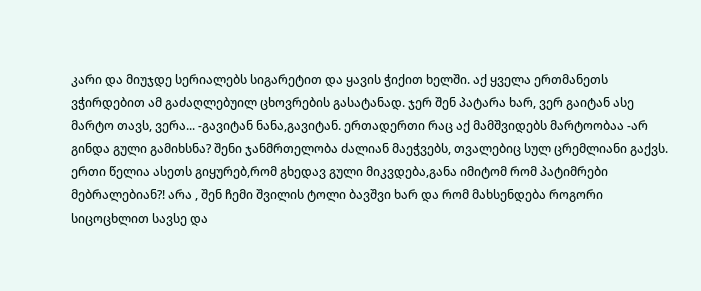კარი და მიუჯდე სერიალებს სიგარეტით და ყავის ჭიქით ხელში. აქ ყველა ერთმანეთს ვჭირდებით ამ გაძაღლებუილ ცხოვრების გასატანად. ჯერ შენ პატარა ხარ, ვერ გაიტან ასე მარტო თავს, ვერა... -გავიტან ნანა,გავიტან. ერთადერთი რაც აქ მამშვიდებს მარტოობაა -არ გინდა გული გამიხსნა? შენი ჯანმრთელობა ძალიან მაეჭვებს, თვალებიც სულ ცრემლიანი გაქვს. ერთი წელია ასეთს გიყურებ,რომ გხედავ გული მიკვდება,განა იმიტომ რომ პატიმრები მებრალებიან?! არა , შენ ჩემი შვილის ტოლი ბავშვი ხარ და რომ მახსენდება როგორი სიცოცხლით სავსე და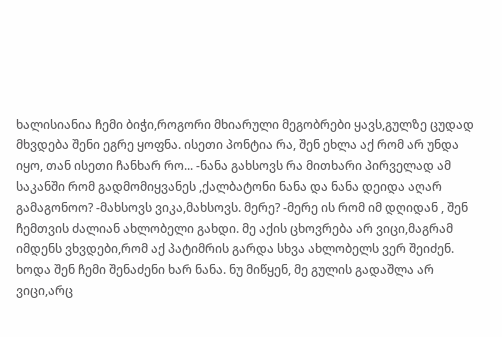ხალისიანია ჩემი ბიჭი,როგორი მხიარული მეგობრები ყავს,გულზე ცუდად მხვდება შენი ეგრე ყოფნა. ისეთი პონტია რა, შენ ეხლა აქ რომ არ უნდა იყო, თან ისეთი ჩანხარ რო... -ნანა გახსოვს რა მითხარი პირველად ამ საკანში რომ გადმომიყვანეს ,ქალბატონი ნანა და ნანა დეიდა აღარ გამაგონოო? -მახსოვს ვიკა,მახსოვს. მერე? -მერე ის რომ იმ დღიდან , შენ ჩემთვის ძალიან ახლობელი გახდი. მე აქის ცხოვრება არ ვიცი,მაგრამ იმდენს ვხვდები,რომ აქ პატიმრის გარდა სხვა ახლობელს ვერ შეიძენ. ხოდა შენ ჩემი შენაძენი ხარ ნანა. ნუ მიწყენ, მე გულის გადაშლა არ ვიცი,არც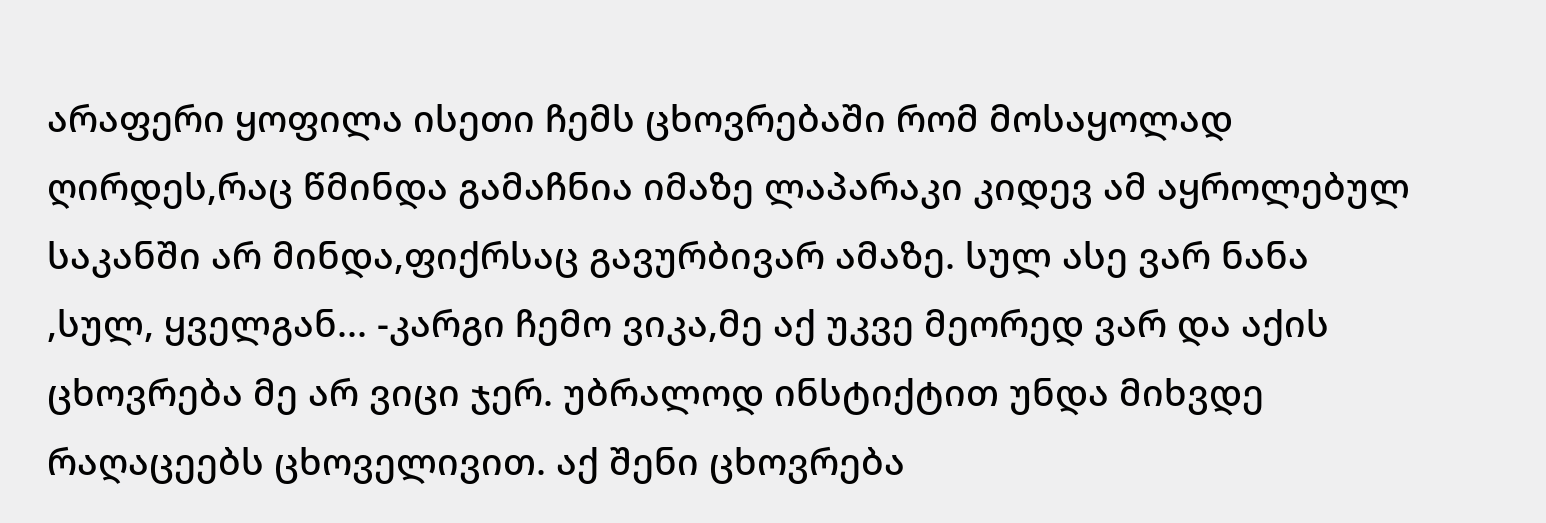არაფერი ყოფილა ისეთი ჩემს ცხოვრებაში რომ მოსაყოლად ღირდეს,რაც წმინდა გამაჩნია იმაზე ლაპარაკი კიდევ ამ აყროლებულ საკანში არ მინდა,ფიქრსაც გავურბივარ ამაზე. სულ ასე ვარ ნანა ,სულ, ყველგან... -კარგი ჩემო ვიკა,მე აქ უკვე მეორედ ვარ და აქის ცხოვრება მე არ ვიცი ჯერ. უბრალოდ ინსტიქტით უნდა მიხვდე რაღაცეებს ცხოველივით. აქ შენი ცხოვრება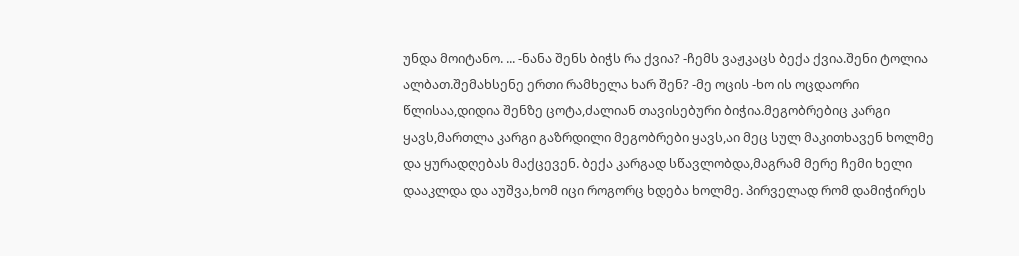უნდა მოიტანო. ... -ნანა შენს ბიჭს რა ქვია? -ჩემს ვაჟკაცს ბექა ქვია.შენი ტოლია ალბათ.შემახსენე ერთი რამხელა ხარ შენ? -მე ოცის -ხო ის ოცდაორი წლისაა,დიდია შენზე ცოტა,ძალიან თავისებური ბიჭია.მეგობრებიც კარგი ყავს,მართლა კარგი გაზრდილი მეგობრები ყავს,აი მეც სულ მაკითხავენ ხოლმე და ყურადღებას მაქცევენ. ბექა კარგად სწავლობდა,მაგრამ მერე ჩემი ხელი დააკლდა და აუშვა,ხომ იცი როგორც ხდება ხოლმე. პირველად რომ დამიჭირეს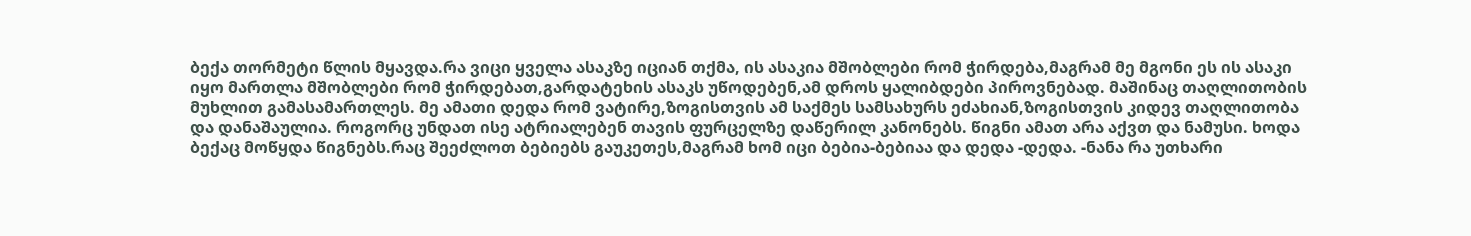ბექა თორმეტი წლის მყავდა.რა ვიცი ყველა ასაკზე იციან თქმა, ის ასაკია მშობლები რომ ჭირდება,მაგრამ მე მგონი ეს ის ასაკი იყო მართლა მშობლები რომ ჭირდებათ,გარდატეხის ასაკს უწოდებენ,ამ დროს ყალიბდები პიროვნებად. მაშინაც თაღლითობის მუხლით გამასამართლეს. მე ამათი დედა რომ ვატირე,ზოგისთვის ამ საქმეს სამსახურს ეძახიან,ზოგისთვის კიდევ თაღლითობა და დანაშაულია. როგორც უნდათ ისე ატრიალებენ თავის ფურცელზე დაწერილ კანონებს. წიგნი ამათ არა აქვთ და ნამუსი. ხოდა ბექაც მოწყდა წიგნებს.რაც შეეძლოთ ბებიებს გაუკეთეს,მაგრამ ხომ იცი ბებია-ბებიაა და დედა -დედა. -ნანა რა უთხარი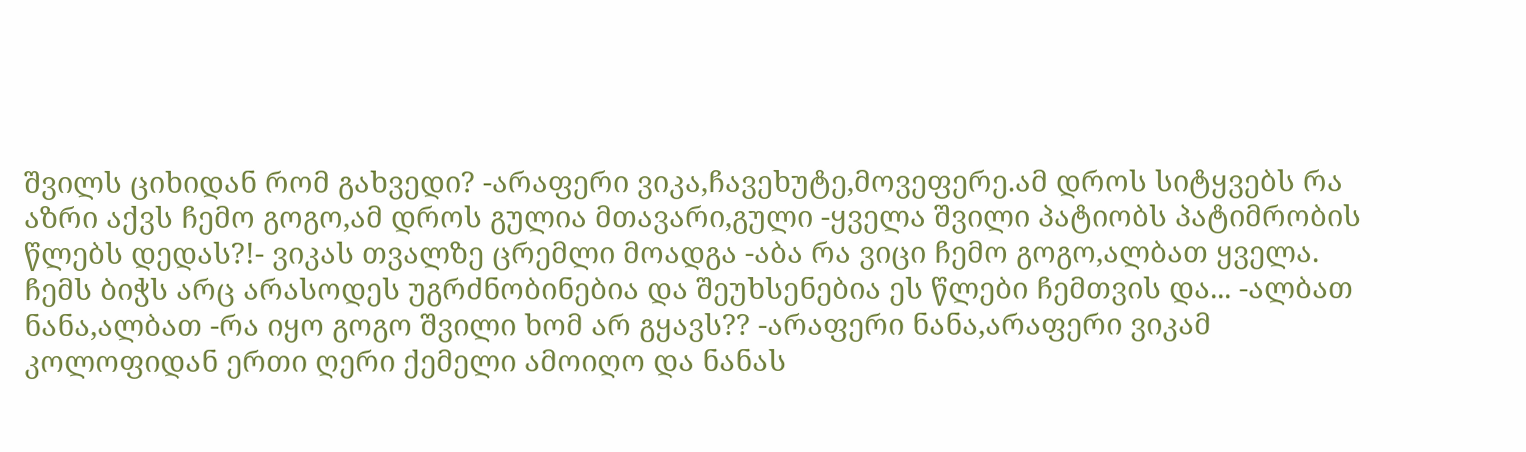შვილს ციხიდან რომ გახვედი? -არაფერი ვიკა,ჩავეხუტე,მოვეფერე.ამ დროს სიტყვებს რა აზრი აქვს ჩემო გოგო,ამ დროს გულია მთავარი,გული -ყველა შვილი პატიობს პატიმრობის წლებს დედას?!- ვიკას თვალზე ცრემლი მოადგა -აბა რა ვიცი ჩემო გოგო,ალბათ ყველა. ჩემს ბიჭს არც არასოდეს უგრძნობინებია და შეუხსენებია ეს წლები ჩემთვის და... -ალბათ ნანა,ალბათ -რა იყო გოგო შვილი ხომ არ გყავს?? -არაფერი ნანა,არაფერი ვიკამ კოლოფიდან ერთი ღერი ქემელი ამოიღო და ნანას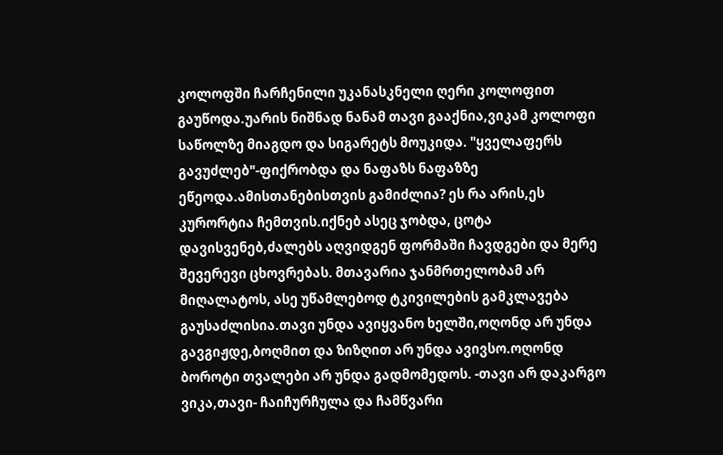კოლოფში ჩარჩენილი უკანასკნელი ღერი კოლოფით გაუწოდა.უარის ნიშნად ნანამ თავი გააქნია,ვიკამ კოლოფი საწოლზე მიაგდო და სიგარეტს მოუკიდა. "ყველაფერს გავუძლებ"-ფიქრობდა და ნაფაზს ნაფაზზე ეწეოდა.ამისთანებისთვის გამიძლია? ეს რა არის,ეს კურორტია ჩემთვის.იქნებ ასეც ჯობდა, ცოტა დავისვენებ,ძალებს აღვიდგენ ფორმაში ჩავდგები და მერე შევერევი ცხოვრებას. მთავარია ჯანმრთელობამ არ მიღალატოს, ასე უწამლებოდ ტკივილების გამკლავება გაუსაძლისია.თავი უნდა ავიყვანო ხელში,ოღონდ არ უნდა გავგიჟდე,ბოღმით და ზიზღით არ უნდა ავივსო.ოღონდ ბოროტი თვალები არ უნდა გადმომედოს. -თავი არ დაკარგო ვიკა,თავი- ჩაიჩურჩულა და ჩამწვარი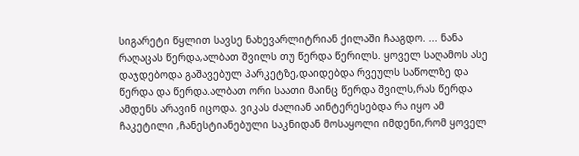სიგარეტი წყლით სავსე ნახევარლიტრიან ქილაში ჩააგდო. ... ნანა რაღაცას წერდა,ალბათ შვილს თუ წერდა წერილს. ყოველ საღამოს ასე დაჯდებოდა გაშავებულ პარკეტზე,დაიდებდა რვეულს საწოლზე და წერდა და წერდა.ალბათ ორი საათი მაინც წერდა შვილს,რას წერდა ამდენს არავინ იცოდა. ვიკას ძალიან აინტერესებდა რა იყო ამ ჩაკეტილი ,ჩანესტიანებული საკნიდან მოსაყოლი იმდენი,რომ ყოველ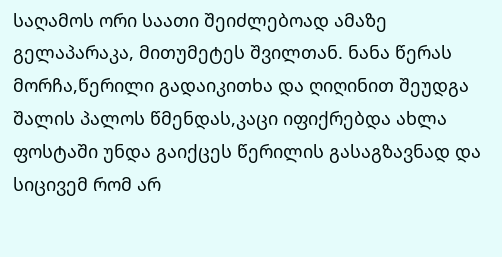საღამოს ორი საათი შეიძლებოად ამაზე გელაპარაკა, მითუმეტეს შვილთან. ნანა წერას მორჩა,წერილი გადაიკითხა და ღიღინით შეუდგა შალის პალოს წმენდას,კაცი იფიქრებდა ახლა ფოსტაში უნდა გაიქცეს წერილის გასაგზავნად და სიცივემ რომ არ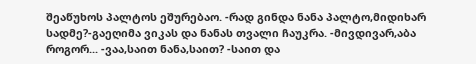შეაწუხოს პალტოს ეშურებაო. -რად გინდა ნანა პალტო,მიდიხარ სადმე?-გაეღიმა ვიკას და ნანას თვალი ჩაუკრა. -მივდივარ,აბა როგორ... -ვაა,საით ნანა,საით? -საით და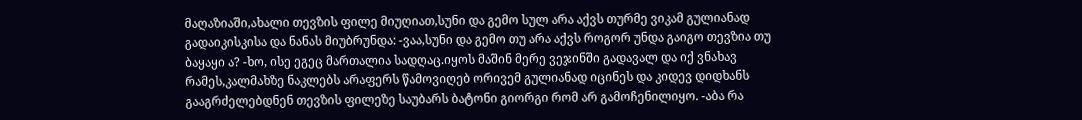მაღაზიაში,ახალი თევზის ფილე მიუღიათ,სუნი და გემო სულ არა აქვს თურმე ვიკამ გულიანად გადაიკისკისა და ნანას მიუბრუნდა: -ვაა,სუნი და გემო თუ არა აქვს როგორ უნდა გაიგო თევზია თუ ბაყაყი ა? -ხო, ისე ეგეც მართალია სადღაც.იყოს მაშინ მერე ვეჯინში გადავალ და იქ ვნახავ რამეს,კალმახზე ნაკლებს არაფერს წამოვიღებ ორივემ გულიანად იცინეს და კიდევ დიდხანს გააგრძელებდნენ თევზის ფილეზე საუბარს ბატონი გიორგი რომ არ გამოჩენილიყო. -აბა რა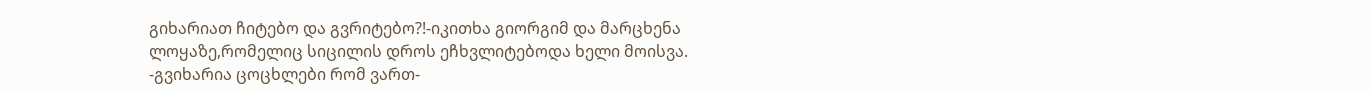გიხარიათ ჩიტებო და გვრიტებო?!-იკითხა გიორგიმ და მარცხენა ლოყაზე,რომელიც სიცილის დროს ეჩხვლიტებოდა ხელი მოისვა. -გვიხარია ცოცხლები რომ ვართ-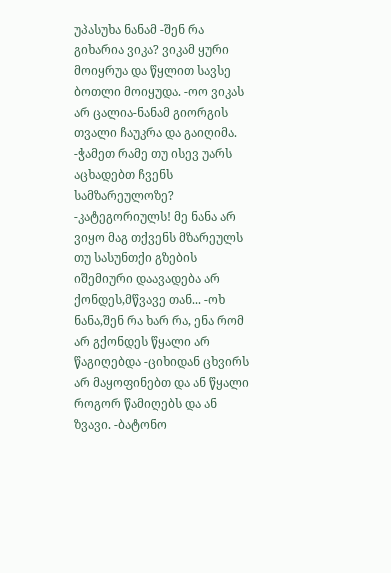უპასუხა ნანამ -შენ რა გიხარია ვიკა? ვიკამ ყური მოიყრუა და წყლით სავსე ბოთლი მოიყუდა. -ოო ვიკას არ ცალია-ნანამ გიორგის თვალი ჩაუკრა და გაიღიმა. -ჭამეთ რამე თუ ისევ უარს აცხადებთ ჩვენს სამზარეულოზე? -კატეგორიულს! მე ნანა არ ვიყო მაგ თქვენს მზარეულს თუ სასუნთქი გზების იშემიური დაავადება არ ქონდეს,მწვავე თან... -ოხ ნანა,შენ რა ხარ რა, ენა რომ არ გქონდეს წყალი არ წაგიღებდა -ციხიდან ცხვირს არ მაყოფინებთ და ან წყალი როგორ წამიღებს და ან ზვავი. -ბატონო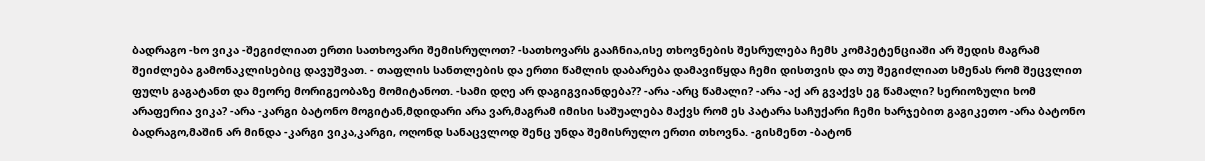ბადრაგო -ხო ვიკა -შეგიძლიათ ერთი სათხოვარი შემისრულოთ? -სათხოვარს გააჩნია,ისე თხოვნების შესრულება ჩემს კომპეტენციაში არ შედის მაგრამ შეიძლება გამონაკლისებიც დავუშვათ. - თაფლის სანთლების და ერთი წამლის დაბარება დამავიწყდა ჩემი დისთვის და თუ შეგიძლიათ სმენას რომ შეცვლით ფულს გაგატანთ და მეორე მორიგეობაზე მომიტანოთ. -სამი დღე არ დაგიგვიანდება?? -არა -არც წამალი? -არა -აქ არ გვაქვს ეგ წამალი? სერიოზული ხომ არაფერია ვიკა? -არა -კარგი ბატონო მოგიტან,მდიდარი არა ვარ,მაგრამ იმისი საშუალება მაქვს რომ ეს პატარა საჩუქარი ჩემი ხარჯებით გაგიკეთო -არა ბატონო ბადრაგო,მაშინ არ მინდა -კარგი ვიკა,კარგი, ოღონდ სანაცვლოდ შენც უნდა შემისრულო ერთი თხოვნა. -გისმენთ -ბატონ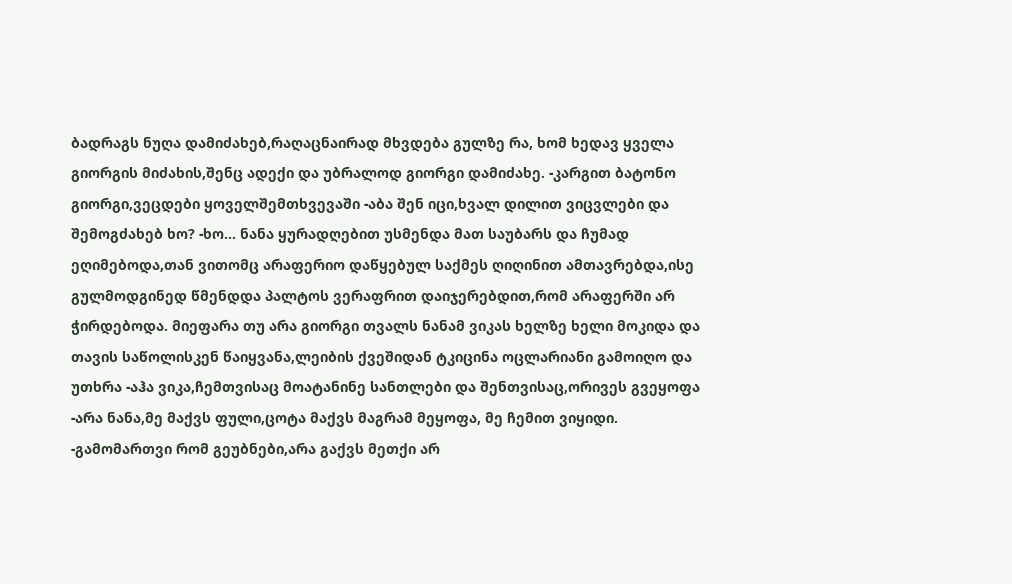ბადრაგს ნუღა დამიძახებ,რაღაცნაირად მხვდება გულზე რა, ხომ ხედავ ყველა გიორგის მიძახის,შენც ადექი და უბრალოდ გიორგი დამიძახე. -კარგით ბატონო გიორგი,ვეცდები ყოველშემთხვევაში -აბა შენ იცი,ხვალ დილით ვიცვლები და შემოგძახებ ხო? -ხო... ნანა ყურადღებით უსმენდა მათ საუბარს და ჩუმად ეღიმებოდა,თან ვითომც არაფერიო დაწყებულ საქმეს ღიღინით ამთავრებდა,ისე გულმოდგინედ წმენდდა პალტოს ვერაფრით დაიჯერებდით,რომ არაფერში არ ჭირდებოდა. მიეფარა თუ არა გიორგი თვალს ნანამ ვიკას ხელზე ხელი მოკიდა და თავის საწოლისკენ წაიყვანა,ლეიბის ქვეშიდან ტკიცინა ოცლარიანი გამოიღო და უთხრა -აჰა ვიკა,ჩემთვისაც მოატანინე სანთლები და შენთვისაც,ორივეს გვეყოფა -არა ნანა,მე მაქვს ფული,ცოტა მაქვს მაგრამ მეყოფა, მე ჩემით ვიყიდი. -გამომართვი რომ გეუბნები,არა გაქვს მეთქი არ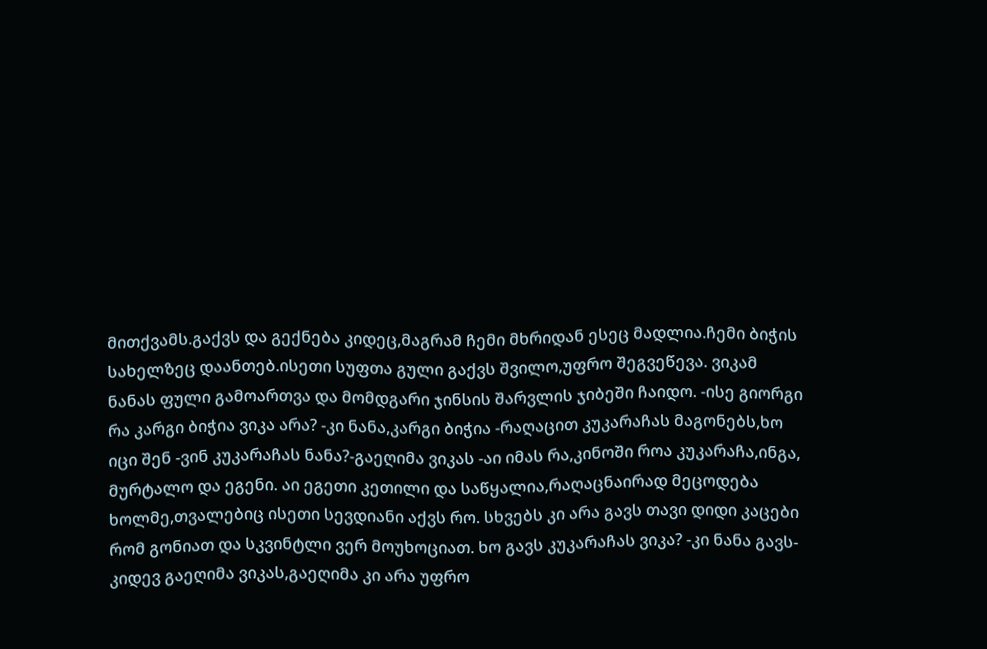მითქვამს.გაქვს და გექნება კიდეც,მაგრამ ჩემი მხრიდან ესეც მადლია.ჩემი ბიჭის სახელზეც დაანთებ.ისეთი სუფთა გული გაქვს შვილო,უფრო შეგვეწევა. ვიკამ ნანას ფული გამოართვა და მომდგარი ჯინსის შარვლის ჯიბეში ჩაიდო. -ისე გიორგი რა კარგი ბიჭია ვიკა არა? -კი ნანა,კარგი ბიჭია -რაღაცით კუკარაჩას მაგონებს,ხო იცი შენ -ვინ კუკარაჩას ნანა?-გაეღიმა ვიკას -აი იმას რა,კინოში როა კუკარაჩა,ინგა, მურტალო და ეგენი. აი ეგეთი კეთილი და საწყალია,რაღაცნაირად მეცოდება ხოლმე,თვალებიც ისეთი სევდიანი აქვს რო. სხვებს კი არა გავს თავი დიდი კაცები რომ გონიათ და სკვინტლი ვერ მოუხოციათ. ხო გავს კუკარაჩას ვიკა? -კი ნანა გავს-კიდევ გაეღიმა ვიკას,გაეღიმა კი არა უფრო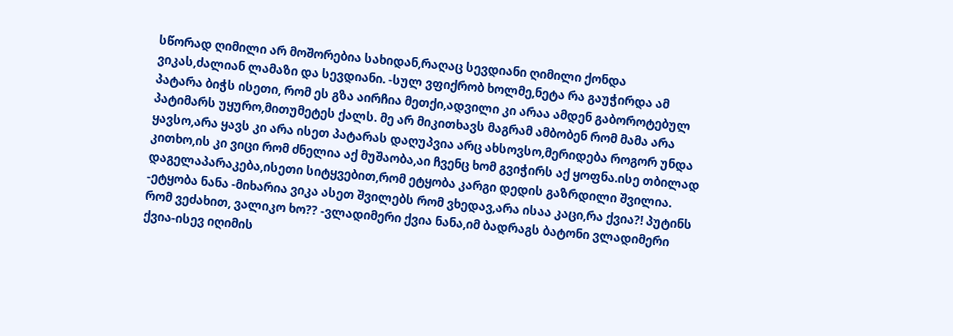სწორად ღიმილი არ მოშორებია სახიდან,რაღაც სევდიანი ღიმილი ქონდა ვიკას,ძალიან ლამაზი და სევდიანი. -სულ ვფიქრობ ხოლმე,ნეტა რა გაუჭირდა ამ პატარა ბიჭს ისეთი, რომ ეს გზა აირჩია მეთქი,ადვილი კი არაა ამდენ გაბოროტებულ პატიმარს უყურო,მითუმეტეს ქალს. მე არ მიკითხავს მაგრამ ამბობენ რომ მამა არა ყავსო,არა ყავს კი არა ისეთ პატარას დაღუპვია არც ახსოვსო,მერიდება როგორ უნდა კითხო,ის კი ვიცი რომ ძნელია აქ მუშაობა,აი ჩვენც ხომ გვიჭირს აქ ყოფნა.ისე თბილად დაგელაპარაკება,ისეთი სიტყვებით,რომ ეტყობა კარგი დედის გაზრდილი შვილია. -ეტყობა ნანა -მიხარია ვიკა ასეთ შვილებს რომ ვხედავ,არა ისაა კაცი,რა ქვია?! პუტინს რომ ვეძახით, ვალიკო ხო?? -ვლადიმერი ქვია ნანა,იმ ბადრაგს ბატონი ვლადიმერი ქვია-ისევ იღიმის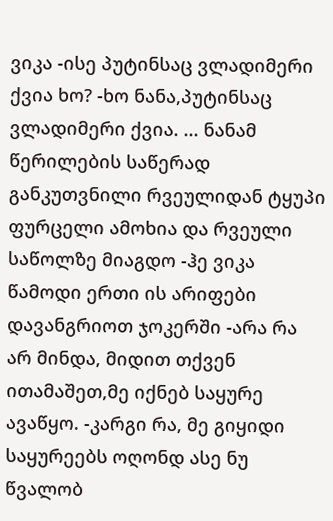ვიკა -ისე პუტინსაც ვლადიმერი ქვია ხო? -ხო ნანა,პუტინსაც ვლადიმერი ქვია. ... ნანამ წერილების საწერად განკუთვნილი რვეულიდან ტყუპი ფურცელი ამოხია და რვეული საწოლზე მიაგდო -ჰე ვიკა წამოდი ერთი ის არიფები დავანგრიოთ ჯოკერში -არა რა არ მინდა, მიდით თქვენ ითამაშეთ,მე იქნებ საყურე ავაწყო. -კარგი რა, მე გიყიდი საყურეებს ოღონდ ასე ნუ წვალობ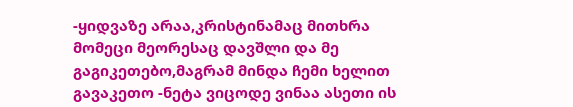-ყიდვაზე არაა,კრისტინამაც მითხრა მომეცი მეორესაც დავშლი და მე გაგიკეთებო,მაგრამ მინდა ჩემი ხელით გავაკეთო -ნეტა ვიცოდე ვინაა ასეთი ის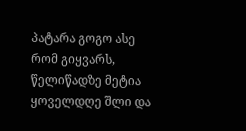პატარა გოგო ასე რომ გიყვარს, წელიწადზე მეტია ყოველდღე შლი და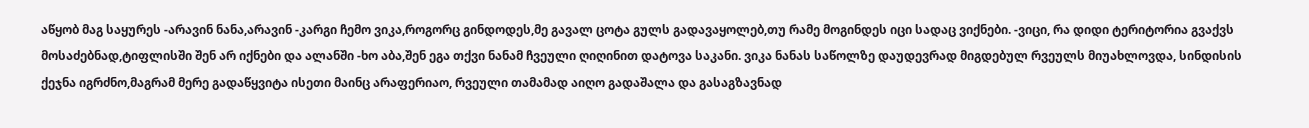აწყობ მაგ საყურეს -არავინ ნანა,არავინ -კარგი ჩემო ვიკა,როგორც გინდოდეს,მე გავალ ცოტა გულს გადავაყოლებ,თუ რამე მოგინდეს იცი სადაც ვიქნები. -ვიცი, რა დიდი ტერიტორია გვაქვს მოსაძებნად,ტიფლისში შენ არ იქნები და ალანში -ხო აბა,შენ ეგა თქვი ნანამ ჩვეული ღიღინით დატოვა საკანი. ვიკა ნანას საწოლზე დაუდევრად მიგდებულ რვეულს მიუახლოვდა, სინდისის ქეჯნა იგრძნო,მაგრამ მერე გადაწყვიტა ისეთი მაინც არაფერიაო, რვეული თამამად აიღო გადაშალა და გასაგზავნად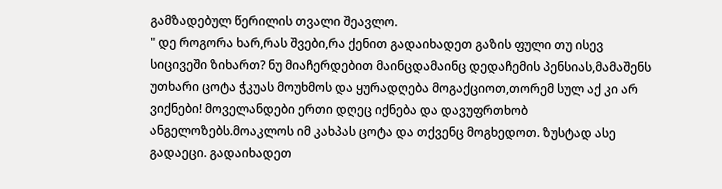გამზადებულ წერილის თვალი შეავლო.
" დე როგორა ხარ,რას შვები,რა ქენით გადაიხადეთ გაზის ფული თუ ისევ სიცივეში ზიხართ? ნუ მიაჩერდებით მაინცდამაინც დედაჩემის პენსიას,მამაშენს უთხარი ცოტა ჭკუას მოუხმოს და ყურადღება მოგაქციოთ,თორემ სულ აქ კი არ ვიქნები! მოველანდები ერთი დღეც იქნება და დავუფრთხობ ანგელოზებს.მოაკლოს იმ კახპას ცოტა და თქვენც მოგხედოთ. ზუსტად ასე გადაეცი. გადაიხადეთ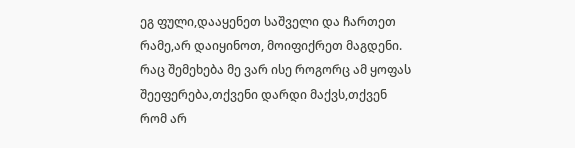ეგ ფული,დააყენეთ საშველი და ჩართეთ რამე,არ დაიყინოთ, მოიფიქრეთ მაგდენი. რაც შემეხება მე ვარ ისე როგორც ამ ყოფას შეეფერება,თქვენი დარდი მაქვს,თქვენ რომ არ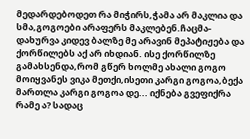მედარდებოდეთ რა მიჭირს,ჭამა არ მაკლია და სმა,გოგოები არაფერს მაკლებენ.ჩაცმა-დახურვა კიდევ ბალზე მე არავინ მეპატიჟება და ქორწილებს აქ არ იხდიან. ისე ქორწილზე გამახსენდა,რომ გწერ ხოლმე ახალი გოგო მოიყვანეს ვიკა მეთქი,ისეთი კარგი გოგოა,ბექა მართლა კარგი გოგოა დე... იქნება გვეფიქრა რამე ა? სადაც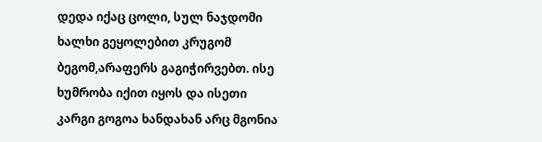დედა იქაც ცოლი, სულ ნაჯდომი ხალხი გეყოლებით კრუგომ ბეგომ,არაფერს გაგიჭირვებთ. ისე ხუმრობა იქით იყოს და ისეთი კარგი გოგოა ხანდახან არც მგონია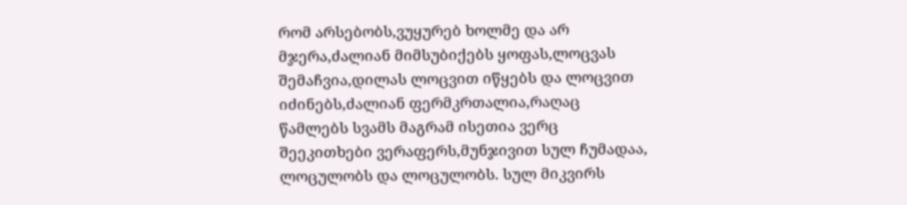რომ არსებობს,ვუყურებ ხოლმე და არ მჯერა,ძალიან მიმსუბიქებს ყოფას,ლოცვას შემაჩვია,დილას ლოცვით იწყებს და ლოცვით იძინებს,ძალიან ფერმკრთალია,რაღაც წამლებს სვამს მაგრამ ისეთია ვერც შეეკითხები ვერაფერს,მუნჯივით სულ ჩუმადაა, ლოცულობს და ლოცულობს. სულ მიკვირს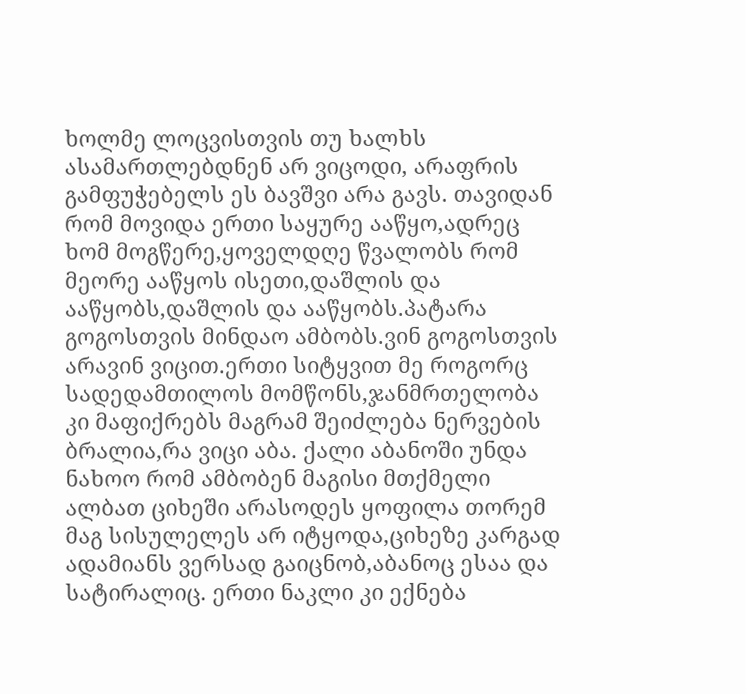ხოლმე ლოცვისთვის თუ ხალხს ასამართლებდნენ არ ვიცოდი, არაფრის გამფუჭებელს ეს ბავშვი არა გავს. თავიდან რომ მოვიდა ერთი საყურე ააწყო,ადრეც ხომ მოგწერე,ყოველდღე წვალობს რომ მეორე ააწყოს ისეთი,დაშლის და ააწყობს,დაშლის და ააწყობს.პატარა გოგოსთვის მინდაო ამბობს.ვინ გოგოსთვის არავინ ვიცით.ერთი სიტყვით მე როგორც სადედამთილოს მომწონს,ჯანმრთელობა კი მაფიქრებს მაგრამ შეიძლება ნერვების ბრალია,რა ვიცი აბა. ქალი აბანოში უნდა ნახოო რომ ამბობენ მაგისი მთქმელი ალბათ ციხეში არასოდეს ყოფილა თორემ მაგ სისულელეს არ იტყოდა,ციხეზე კარგად ადამიანს ვერსად გაიცნობ,აბანოც ესაა და სატირალიც. ერთი ნაკლი კი ექნება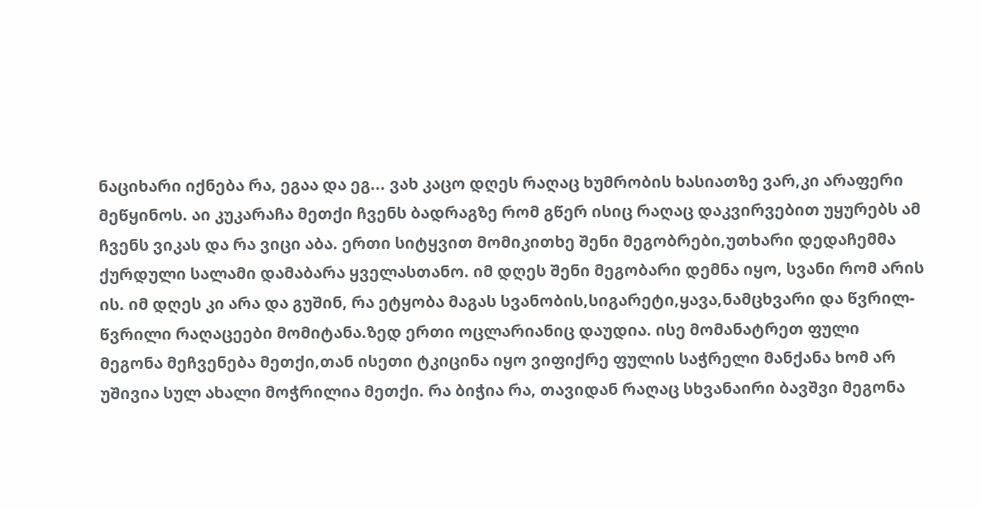ნაციხარი იქნება რა, ეგაა და ეგ... ვახ კაცო დღეს რაღაც ხუმრობის ხასიათზე ვარ,კი არაფერი მეწყინოს. აი კუკარაჩა მეთქი ჩვენს ბადრაგზე რომ გწერ ისიც რაღაც დაკვირვებით უყურებს ამ ჩვენს ვიკას და რა ვიცი აბა. ერთი სიტყვით მომიკითხე შენი მეგობრები,უთხარი დედაჩემმა ქურდული სალამი დამაბარა ყველასთანო. იმ დღეს შენი მეგობარი დემნა იყო, სვანი რომ არის ის. იმ დღეს კი არა და გუშინ, რა ეტყობა მაგას სვანობის,სიგარეტი,ყავა,ნამცხვარი და წვრილ-წვრილი რაღაცეები მომიტანა.ზედ ერთი ოცლარიანიც დაუდია. ისე მომანატრეთ ფული მეგონა მეჩვენება მეთქი,თან ისეთი ტკიცინა იყო ვიფიქრე ფულის საჭრელი მანქანა ხომ არ უშივია სულ ახალი მოჭრილია მეთქი. რა ბიჭია რა, თავიდან რაღაც სხვანაირი ბავშვი მეგონა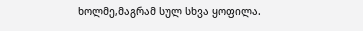ხოლმე,მაგრამ სულ სხვა ყოფილა.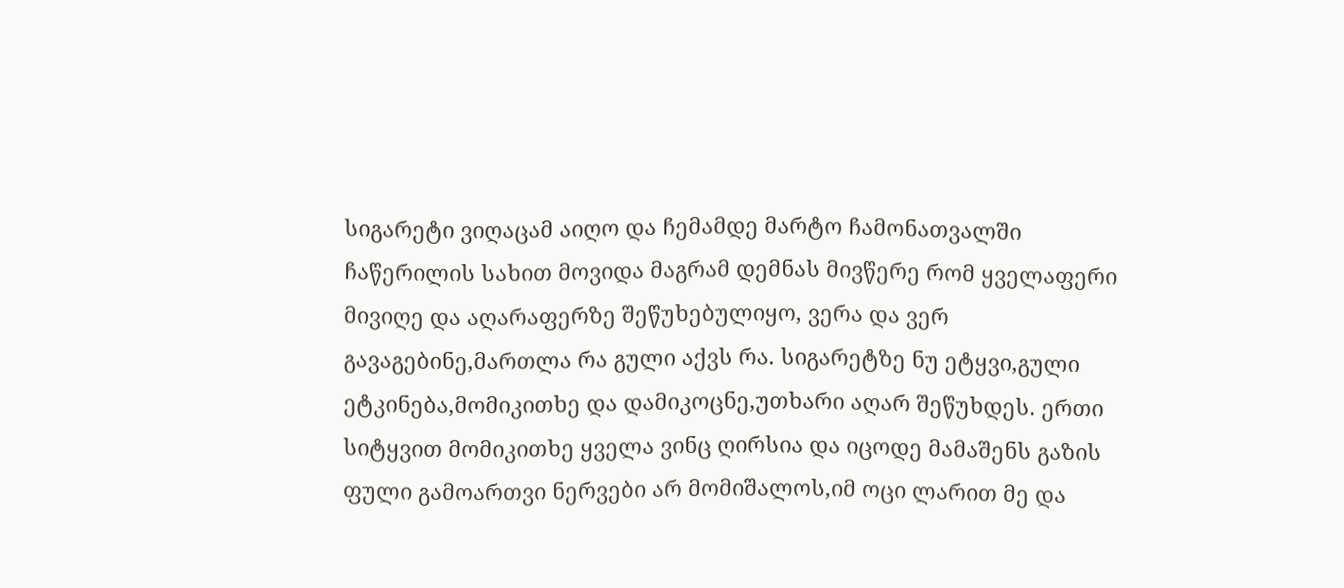სიგარეტი ვიღაცამ აიღო და ჩემამდე მარტო ჩამონათვალში ჩაწერილის სახით მოვიდა მაგრამ დემნას მივწერე რომ ყველაფერი მივიღე და აღარაფერზე შეწუხებულიყო, ვერა და ვერ გავაგებინე,მართლა რა გული აქვს რა. სიგარეტზე ნუ ეტყვი,გული ეტკინება,მომიკითხე და დამიკოცნე,უთხარი აღარ შეწუხდეს. ერთი სიტყვით მომიკითხე ყველა ვინც ღირსია და იცოდე მამაშენს გაზის ფული გამოართვი ნერვები არ მომიშალოს,იმ ოცი ლარით მე და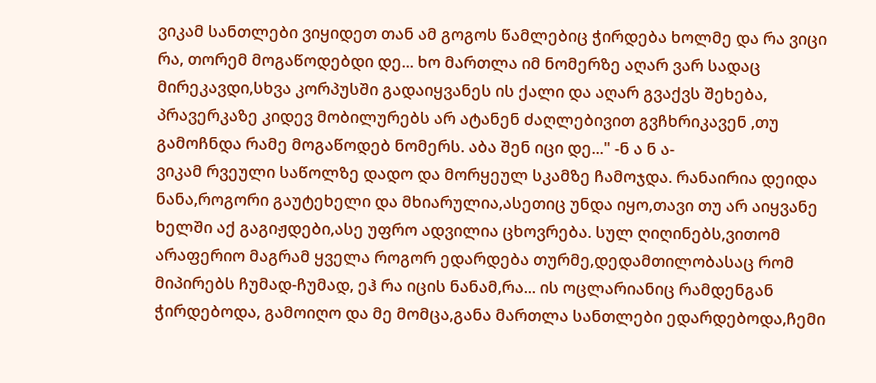ვიკამ სანთლები ვიყიდეთ თან ამ გოგოს წამლებიც ჭირდება ხოლმე და რა ვიცი რა, თორემ მოგაწოდებდი დე... ხო მართლა იმ ნომერზე აღარ ვარ სადაც მირეკავდი,სხვა კორპუსში გადაიყვანეს ის ქალი და აღარ გვაქვს შეხება, პრავერკაზე კიდევ მობილურებს არ ატანენ ძაღლებივით გვჩხრიკავენ ,თუ გამოჩნდა რამე მოგაწოდებ ნომერს. აბა შენ იცი დე..." -ნ ა ნ ა-
ვიკამ რვეული საწოლზე დადო და მორყეულ სკამზე ჩამოჯდა. რანაირია დეიდა ნანა,როგორი გაუტეხელი და მხიარულია,ასეთიც უნდა იყო,თავი თუ არ აიყვანე ხელში აქ გაგიჟდები,ასე უფრო ადვილია ცხოვრება. სულ ღიღინებს,ვითომ არაფერიო მაგრამ ყველა როგორ ედარდება თურმე,დედამთილობასაც რომ მიპირებს ჩუმად-ჩუმად, ეჰ რა იცის ნანამ,რა... ის ოცლარიანიც რამდენგან ჭირდებოდა, გამოიღო და მე მომცა,განა მართლა სანთლები ედარდებოდა,ჩემი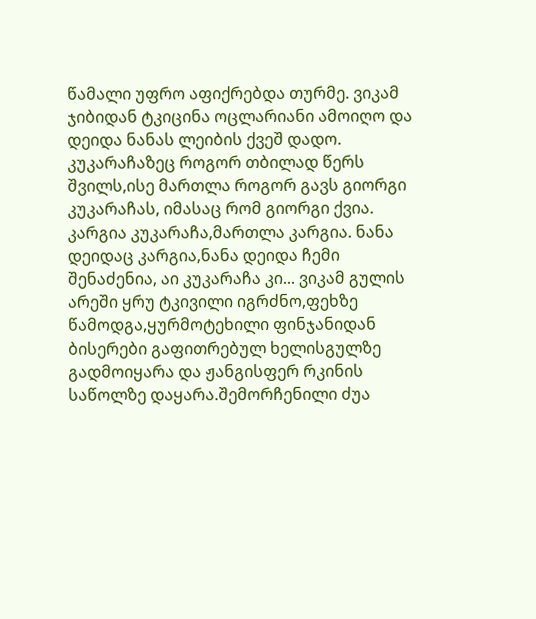წამალი უფრო აფიქრებდა თურმე. ვიკამ ჯიბიდან ტკიცინა ოცლარიანი ამოიღო და დეიდა ნანას ლეიბის ქვეშ დადო. კუკარაჩაზეც როგორ თბილად წერს შვილს,ისე მართლა როგორ გავს გიორგი კუკარაჩას, იმასაც რომ გიორგი ქვია. კარგია კუკარაჩა,მართლა კარგია. ნანა დეიდაც კარგია,ნანა დეიდა ჩემი შენაძენია, აი კუკარაჩა კი... ვიკამ გულის არეში ყრუ ტკივილი იგრძნო,ფეხზე წამოდგა,ყურმოტეხილი ფინჯანიდან ბისერები გაფითრებულ ხელისგულზე გადმოიყარა და ჟანგისფერ რკინის საწოლზე დაყარა.შემორჩენილი ძუა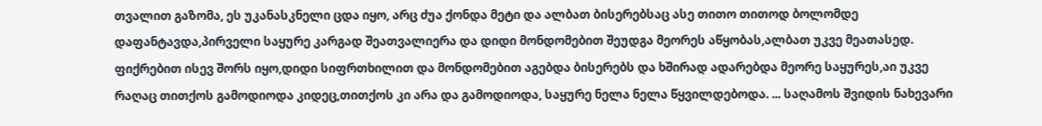თვალით გაზომა, ეს უკანასკნელი ცდა იყო, არც ძუა ქონდა მეტი და ალბათ ბისერებსაც ასე თითო თითოდ ბოლომდე დაფანტავდა,პირველი საყურე კარგად შეათვალიერა და დიდი მონდომებით შეუდგა მეორეს აწყობას,ალბათ უკვე მეათასედ. ფიქრებით ისევ შორს იყო,დიდი სიფრთხილით და მონდომებით აგებდა ბისერებს და ხშირად ადარებდა მეორე საყურეს,აი უკვე რაღაც თითქოს გამოდიოდა კიდეც,თითქოს კი არა და გამოდიოდა, საყურე ნელა ნელა წყვილდებოდა. ... საღამოს შვიდის ნახევარი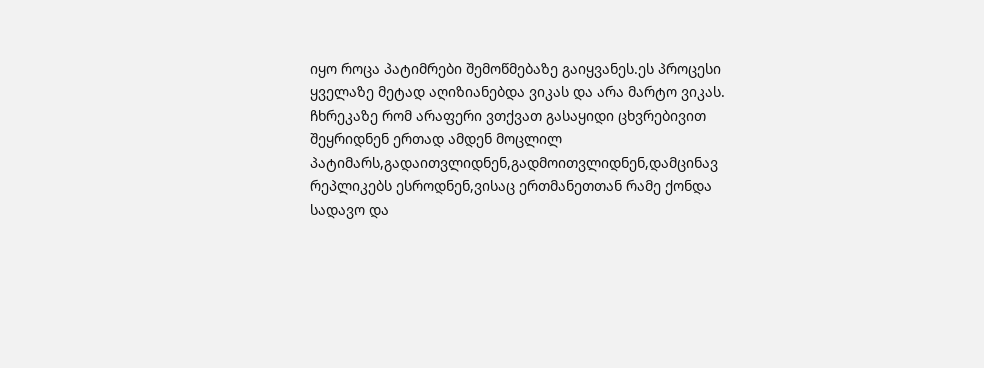იყო როცა პატიმრები შემოწმებაზე გაიყვანეს.ეს პროცესი ყველაზე მეტად აღიზიანებდა ვიკას და არა მარტო ვიკას. ჩხრეკაზე რომ არაფერი ვთქვათ გასაყიდი ცხვრებივით შეყრიდნენ ერთად ამდენ მოცლილ პატიმარს,გადაითვლიდნენ,გადმოითვლიდნენ,დამცინავ რეპლიკებს ესროდნენ,ვისაც ერთმანეთთან რამე ქონდა სადავო და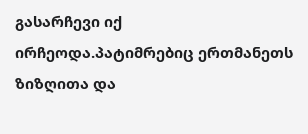გასარჩევი იქ ირჩეოდა.პატიმრებიც ერთმანეთს ზიზღითა და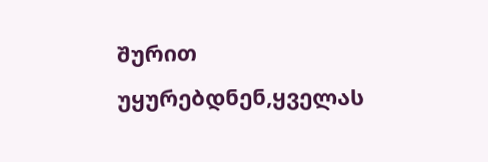შურით უყურებდნენ,ყველას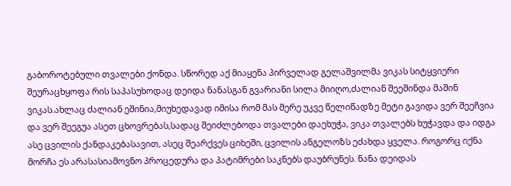გაბოროტებული თვალები ქონდა. სწორედ აქ მიაყენა პირველად გელაშვილმა ვიკას სიტყვიერი შეურაცხყოფა რის საპასუხოდაც დეიდა ნანასგან გვარიანი სილა მიიღო,ძალიან შეეშინდა მაშინ ვიკას.ახლაც ძალიან ეშინია,მიუხედავად იმისა რომ მას მერე უკვე წელიწადზე მეტი გავიდა ვერ შეეჩვია და ვერ შეეგუა ასეთ ცხოვრებას,სადაც შეიძლებოდა თვალები დაეხუჭა, ვიკა თვალებს ხუჭავდა და იდგა ასე ცვილის ქანდაკებასავით, ასეც შეარქვეს ციხეში, ცვილის ანგელოზს ეძახდა ყველა. როგორც იქნა მორჩა ეს არასასიამოვნო პროცედურა და პატიმრები საკნებს დაუბრუნეს. ნანა დეიდას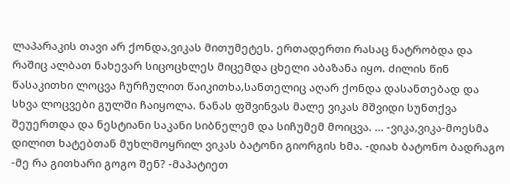ლაპარაკის თავი არ ქონდა,ვიკას მითუმეტეს. ერთადერთი რასაც ნატრობდა და რაშიც ალბათ ნახევარ სიცოცხლეს მიცემდა ცხელი აბაზანა იყო. ძილის წინ წასაკითხი ლოცვა ჩურჩულით წაიკითხა,სანთელიც აღარ ქონდა დასანთებად და სხვა ლოცვები გულში ჩაიყოლა. ნანას ფშვინვას მალე ვიკას მშვიდი სუნთქვა შეუერთდა და ნესტიანი საკანი სიბნელემ და სიჩუმემ მოიცვა. ... -ვიკა,ვიკა-მოესმა დილით ხატებთან მუხლმოყრილ ვიკას ბატონი გიორგის ხმა. -დიახ ბატონო ბადრაგო -მე რა გითხარი გოგო შენ? -მაპატიეთ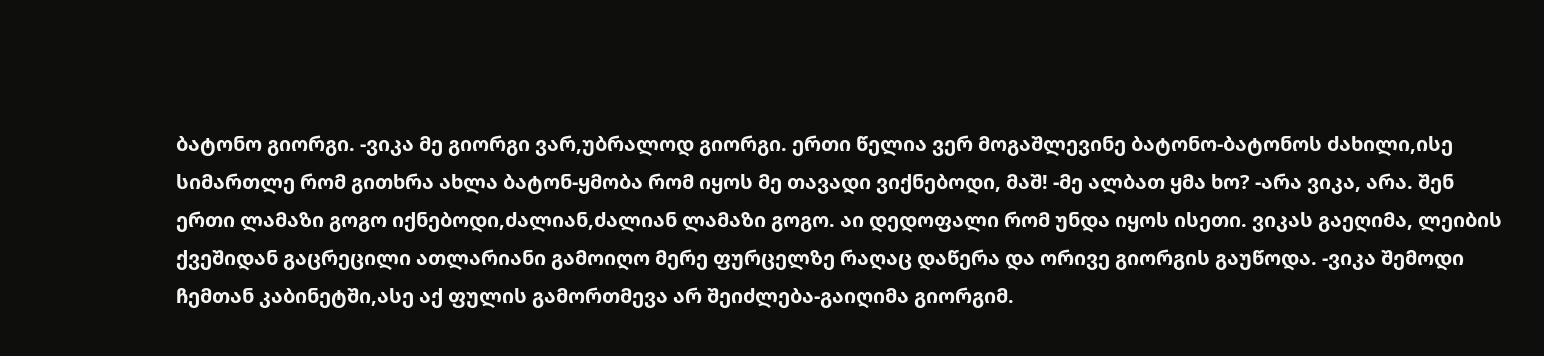ბატონო გიორგი. -ვიკა მე გიორგი ვარ,უბრალოდ გიორგი. ერთი წელია ვერ მოგაშლევინე ბატონო-ბატონოს ძახილი,ისე სიმართლე რომ გითხრა ახლა ბატონ-ყმობა რომ იყოს მე თავადი ვიქნებოდი, მაშ! -მე ალბათ ყმა ხო? -არა ვიკა, არა. შენ ერთი ლამაზი გოგო იქნებოდი,ძალიან,ძალიან ლამაზი გოგო. აი დედოფალი რომ უნდა იყოს ისეთი. ვიკას გაეღიმა, ლეიბის ქვეშიდან გაცრეცილი ათლარიანი გამოიღო მერე ფურცელზე რაღაც დაწერა და ორივე გიორგის გაუწოდა. -ვიკა შემოდი ჩემთან კაბინეტში,ასე აქ ფულის გამორთმევა არ შეიძლება-გაიღიმა გიორგიმ.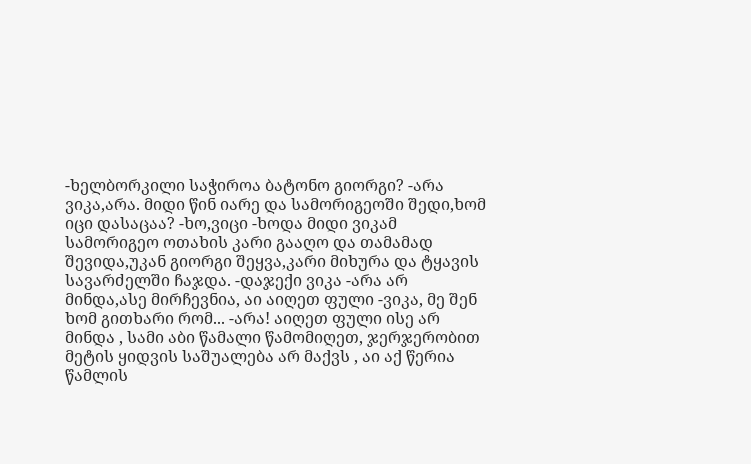-ხელბორკილი საჭიროა ბატონო გიორგი? -არა ვიკა,არა. მიდი წინ იარე და სამორიგეოში შედი,ხომ იცი დასაცაა? -ხო,ვიცი -ხოდა მიდი ვიკამ სამორიგეო ოთახის კარი გააღო და თამამად შევიდა,უკან გიორგი შეყვა,კარი მიხურა და ტყავის სავარძელში ჩაჯდა. -დაჯექი ვიკა -არა არ მინდა,ასე მირჩევნია, აი აიღეთ ფული -ვიკა, მე შენ ხომ გითხარი რომ... -არა! აიღეთ ფული ისე არ მინდა , სამი აბი წამალი წამომიღეთ, ჯერჯერობით მეტის ყიდვის საშუალება არ მაქვს , აი აქ წერია წამლის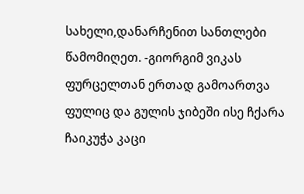სახელი,დანარჩენით სანთლები წამომიღეთ. -გიორგიმ ვიკას ფურცელთან ერთად გამოართვა ფულიც და გულის ჯიბეში ისე ჩქარა ჩაიკუჭა კაცი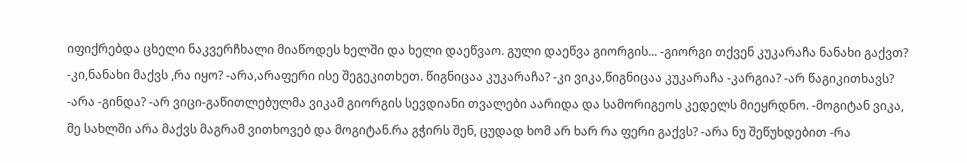იფიქრებდა ცხელი ნაკვერჩხალი მიაწოდეს ხელში და ხელი დაეწვაო. გული დაეწვა გიორგის... -გიორგი თქვენ კუკარაჩა ნანახი გაქვთ? -კი,ნანახი მაქვს ,რა იყო? -არა,არაფერი ისე შეგეკითხეთ. წიგნიცაა კუკარაჩა? -კი ვიკა,წიგნიცაა კუკარაჩა -კარგია? -არ წაგიკითხავს? -არა -გინდა? -არ ვიცი-გაწითლებულმა ვიკამ გიორგის სევდიანი თვალები აარიდა და სამორიგეოს კედელს მიეყრდნო. -მოგიტან ვიკა, მე სახლში არა მაქვს მაგრამ ვითხოვებ და მოგიტან.რა გჭირს შენ, ცუდად ხომ არ ხარ რა ფერი გაქვს? -არა ნუ შეწუხდებით -რა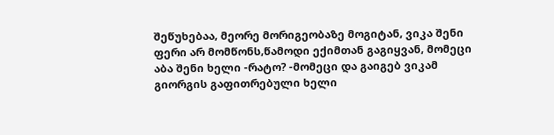შეწუხებაა, მეორე მორიგეობაზე მოგიტან, ვიკა შენი ფერი არ მომწონს,წამოდი ექიმთან გაგიყვან, მომეცი აბა შენი ხელი -რატო? -მომეცი და გაიგებ ვიკამ გიორგის გაფითრებული ხელი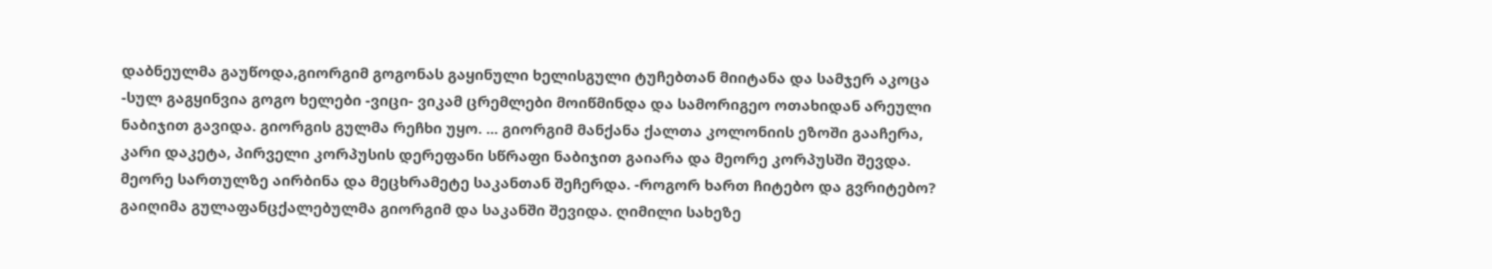დაბნეულმა გაუწოდა,გიორგიმ გოგონას გაყინული ხელისგული ტუჩებთან მიიტანა და სამჯერ აკოცა -სულ გაგყინვია გოგო ხელები -ვიცი- ვიკამ ცრემლები მოიწმინდა და სამორიგეო ოთახიდან არეული ნაბიჯით გავიდა. გიორგის გულმა რეჩხი უყო. ... გიორგიმ მანქანა ქალთა კოლონიის ეზოში გააჩერა, კარი დაკეტა, პირველი კორპუსის დერეფანი სწრაფი ნაბიჯით გაიარა და მეორე კორპუსში შევდა. მეორე სართულზე აირბინა და მეცხრამეტე საკანთან შეჩერდა. -როგორ ხართ ჩიტებო და გვრიტებო? გაიღიმა გულაფანცქალებულმა გიორგიმ და საკანში შევიდა. ღიმილი სახეზე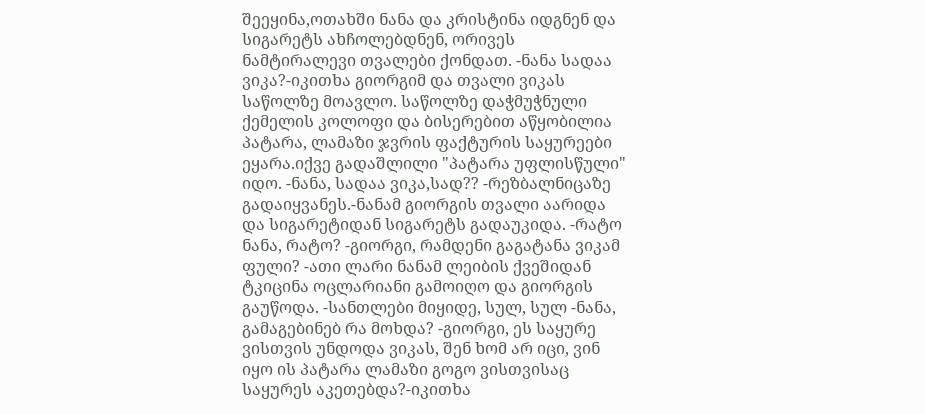შეეყინა,ოთახში ნანა და კრისტინა იდგნენ და სიგარეტს ახჩოლებდნენ, ორივეს ნამტირალევი თვალები ქონდათ. -ნანა სადაა ვიკა?-იკითხა გიორგიმ და თვალი ვიკას საწოლზე მოავლო. საწოლზე დაჭმუჭნული ქემელის კოლოფი და ბისერებით აწყობილია პატარა, ლამაზი ჯვრის ფაქტურის საყურეები ეყარა.იქვე გადაშლილი "პატარა უფლისწული" იდო. -ნანა, სადაა ვიკა,სად?? -რეზბალნიცაზე გადაიყვანეს.-ნანამ გიორგის თვალი აარიდა და სიგარეტიდან სიგარეტს გადაუკიდა. -რატო ნანა, რატო? -გიორგი, რამდენი გაგატანა ვიკამ ფული? -ათი ლარი ნანამ ლეიბის ქვეშიდან ტკიცინა ოცლარიანი გამოიღო და გიორგის გაუწოდა. -სანთლები მიყიდე, სულ, სულ -ნანა, გამაგებინებ რა მოხდა? -გიორგი, ეს საყურე ვისთვის უნდოდა ვიკას, შენ ხომ არ იცი, ვინ იყო ის პატარა ლამაზი გოგო ვისთვისაც საყურეს აკეთებდა?-იკითხა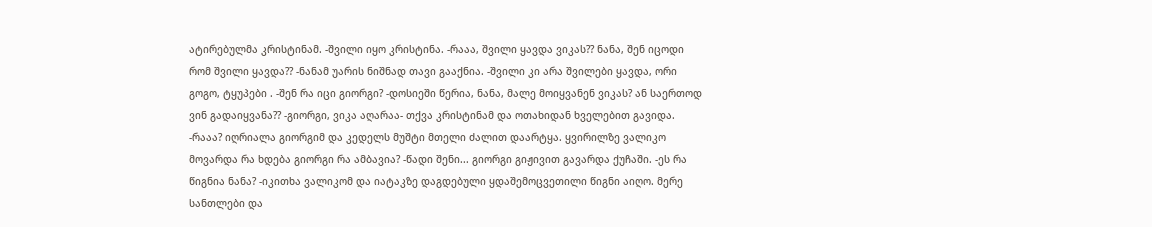ატირებულმა კრისტინამ. -შვილი იყო კრისტინა. -რააა, შვილი ყავდა ვიკას?? ნანა, შენ იცოდი რომ შვილი ყავდა?? -ნანამ უარის ნიშნად თავი გააქნია. -შვილი კი არა შვილები ყავდა, ორი გოგო, ტყუპები . -შენ რა იცი გიორგი? -დოსიეში წერია, ნანა, მალე მოიყვანენ ვიკას? ან საერთოდ ვინ გადაიყვანა?? -გიორგი, ვიკა აღარაა- თქვა კრისტინამ და ოთახიდან ხველებით გავიდა. -რააა? იღრიალა გიორგიმ და კედელს მუშტი მთელი ძალით დაარტყა. ყვირილზე ვალიკო მოვარდა რა ხდება გიორგი რა ამბავია? -წადი შენი... გიორგი გიჟივით გავარდა ქუჩაში. -ეს რა წიგნია ნანა? -იკითხა ვალიკომ და იატაკზე დაგდებული ყდაშემოცვეთილი წიგნი აიღო. მერე სანთლები და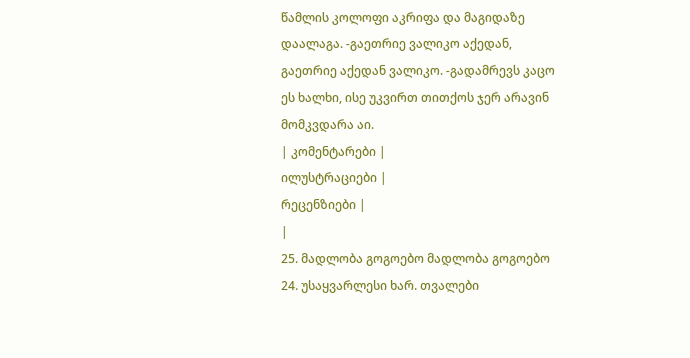წამლის კოლოფი აკრიფა და მაგიდაზე დაალაგა. -გაეთრიე ვალიკო აქედან, გაეთრიე აქედან ვალიკო. -გადამრევს კაცო ეს ხალხი, ისე უკვირთ თითქოს ჯერ არავინ მომკვდარა აი.
| კომენტარები |
ილუსტრაციები |
რეცენზიები |
|
25. მადლობა გოგოებო მადლობა გოგოებო
24. უსაყვარლესი ხარ. თვალები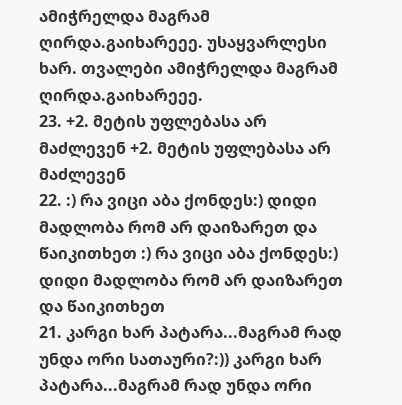ამიჭრელდა მაგრამ ღირდა.გაიხარეეე. უსაყვარლესი ხარ. თვალები ამიჭრელდა მაგრამ ღირდა.გაიხარეეე.
23. +2. მეტის უფლებასა არ მაძლევენ +2. მეტის უფლებასა არ მაძლევენ
22. :) რა ვიცი აბა ქონდეს:) დიდი მადლობა რომ არ დაიზარეთ და წაიკითხეთ :) რა ვიცი აბა ქონდეს:) დიდი მადლობა რომ არ დაიზარეთ და წაიკითხეთ
21. კარგი ხარ პატარა...მაგრამ რად უნდა ორი სათაური?:)) კარგი ხარ პატარა...მაგრამ რად უნდა ორი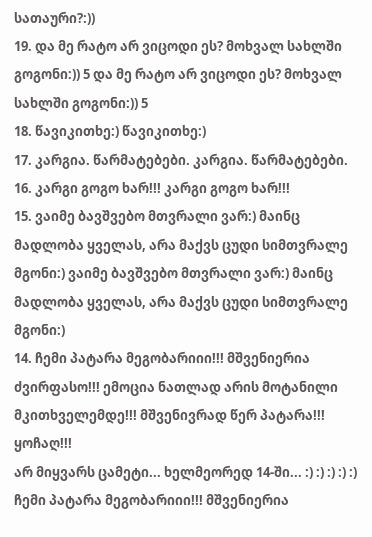სათაური?:))
19. და მე რატო არ ვიცოდი ეს? მოხვალ სახლში გოგონი:)) 5 და მე რატო არ ვიცოდი ეს? მოხვალ სახლში გოგონი:)) 5
18. წავიკითხე:) წავიკითხე:)
17. კარგია. წარმატებები. კარგია. წარმატებები.
16. კარგი გოგო ხარ!!! კარგი გოგო ხარ!!!
15. ვაიმე ბავშვებო მთვრალი ვარ:) მაინც მადლობა ყველას, არა მაქვს ცუდი სიმთვრალე მგონი:) ვაიმე ბავშვებო მთვრალი ვარ:) მაინც მადლობა ყველას, არა მაქვს ცუდი სიმთვრალე მგონი:)
14. ჩემი პატარა მეგობარიიი!!! მშვენიერია ძვირფასო!!! ემოცია ნათლად არის მოტანილი მკითხველემდე!!! მშვენივრად წერ პატარა!!! ყოჩაღ!!!
არ მიყვარს ცამეტი... ხელმეორედ 14-ში... :) :) :) :) :) ჩემი პატარა მეგობარიიი!!! მშვენიერია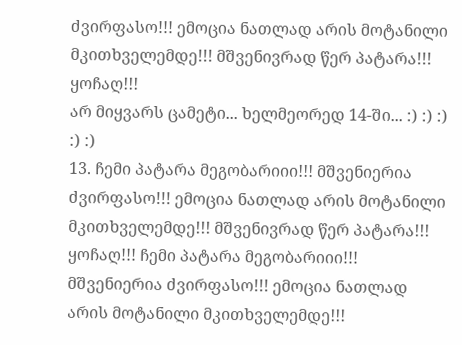ძვირფასო!!! ემოცია ნათლად არის მოტანილი მკითხველემდე!!! მშვენივრად წერ პატარა!!! ყოჩაღ!!!
არ მიყვარს ცამეტი... ხელმეორედ 14-ში... :) :) :) :) :)
13. ჩემი პატარა მეგობარიიი!!! მშვენიერია ძვირფასო!!! ემოცია ნათლად არის მოტანილი მკითხველემდე!!! მშვენივრად წერ პატარა!!! ყოჩაღ!!! ჩემი პატარა მეგობარიიი!!! მშვენიერია ძვირფასო!!! ემოცია ნათლად არის მოტანილი მკითხველემდე!!!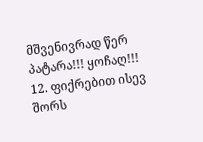მშვენივრად წერ პატარა!!! ყოჩაღ!!!
12. ფიქრებით ისევ შორს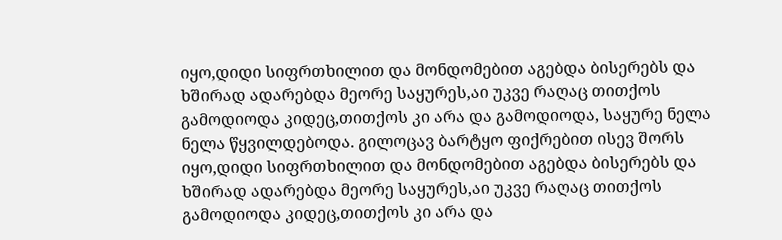იყო,დიდი სიფრთხილით და მონდომებით აგებდა ბისერებს და ხშირად ადარებდა მეორე საყურეს,აი უკვე რაღაც თითქოს გამოდიოდა კიდეც,თითქოს კი არა და გამოდიოდა, საყურე ნელა ნელა წყვილდებოდა. გილოცავ ბარტყო ფიქრებით ისევ შორს იყო,დიდი სიფრთხილით და მონდომებით აგებდა ბისერებს და ხშირად ადარებდა მეორე საყურეს,აი უკვე რაღაც თითქოს გამოდიოდა კიდეც,თითქოს კი არა და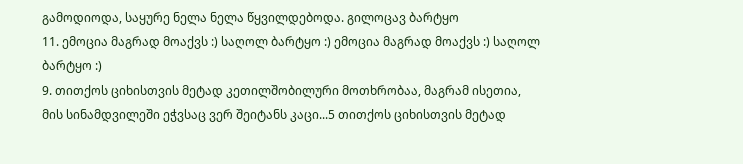გამოდიოდა, საყურე ნელა ნელა წყვილდებოდა. გილოცავ ბარტყო
11. ემოცია მაგრად მოაქვს :) საღოლ ბარტყო :) ემოცია მაგრად მოაქვს :) საღოლ ბარტყო :)
9. თითქოს ციხისთვის მეტად კეთილშობილური მოთხრობაა, მაგრამ ისეთია, მის სინამდვილეში ეჭვსაც ვერ შეიტანს კაცი...5 თითქოს ციხისთვის მეტად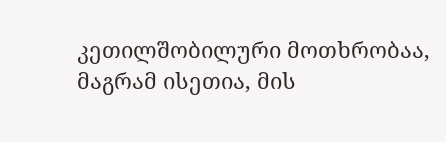კეთილშობილური მოთხრობაა, მაგრამ ისეთია, მის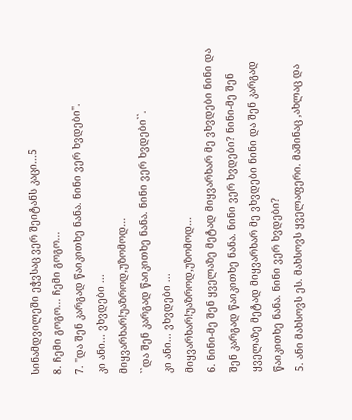სინამდვილეში ეჭვსაც ვერ შეიტანს კაცი...5
8. ჩემი გოგო... ჩემი გოგო...
7. ''და შენ კარგად წაიკითხე ნანა. ნინი ვერ ხვდები''.
კი ანი... ვხვდები ...
მიყვარხარ!უაზროდ,უზომოდ...
``და შენ კარგად წაიკითხე ნანა. ნინი ვერ ხვდები``.
კი ანი... ვხვდები ...
მიყვარხარ!უაზროდ,უზომოდ...
6. ნინი-მე შენ ყველაზე მეტად მიყვარხარ მე ვხვდები ნინი და შენ კარგად წაიკითხე ნანა. ნინი ვერ ხვდები? ნინი-მე შენ ყველაზე მეტად მიყვარხარ მე ვხვდები ნინი და შენ კარგად წაიკითხე ნანა. ნინი ვერ ხვდები?
5. ანი მახსოვს ეს. მახსოვს ყველაფერი. მაშინაც ,ახლაც და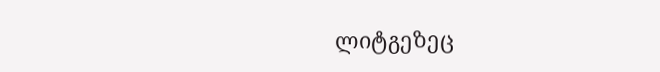ლიტგეზეც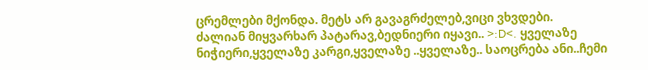ცრემლები მქონდა. მეტს არ გავაგრძელებ,ვიცი ვხვდები.
ძალიან მიყვარხარ პატარავ,ბედნიერი იყავი.. >:D<. ყველაზე ნიჭიერი,ყველაზე კარგი,ყველაზე ..ყველაზე.. საოცრება ანი..ჩემი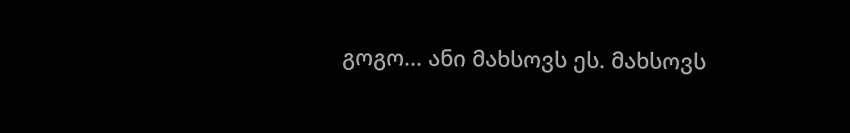გოგო... ანი მახსოვს ეს. მახსოვს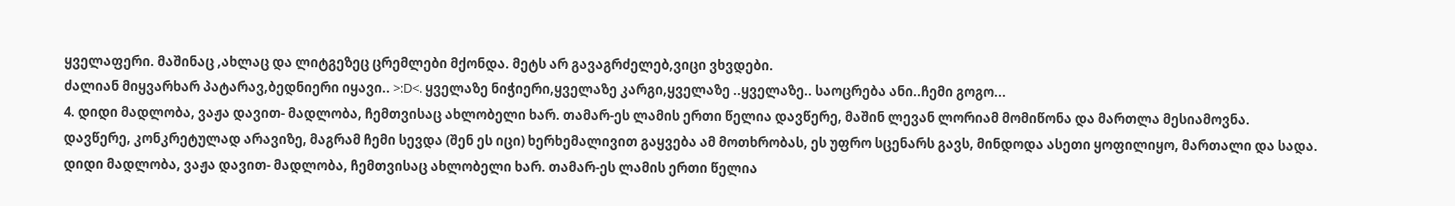ყველაფერი. მაშინაც ,ახლაც და ლიტგეზეც ცრემლები მქონდა. მეტს არ გავაგრძელებ,ვიცი ვხვდები.
ძალიან მიყვარხარ პატარავ,ბედნიერი იყავი.. >:D<. ყველაზე ნიჭიერი,ყველაზე კარგი,ყველაზე ..ყველაზე.. საოცრება ანი..ჩემი გოგო...
4. დიდი მადლობა, ვაჟა დავით- მადლობა, ჩემთვისაც ახლობელი ხარ. თამარ-ეს ლამის ერთი წელია დავწერე, მაშინ ლევან ლორიამ მომიწონა და მართლა მესიამოვნა. დავწერე, კონკრეტულად არავიზე, მაგრამ ჩემი სევდა (შენ ეს იცი) ხერხემალივით გაყვება ამ მოთხრობას, ეს უფრო სცენარს გავს, მინდოდა ასეთი ყოფილიყო, მართალი და სადა.
დიდი მადლობა, ვაჟა დავით- მადლობა, ჩემთვისაც ახლობელი ხარ. თამარ-ეს ლამის ერთი წელია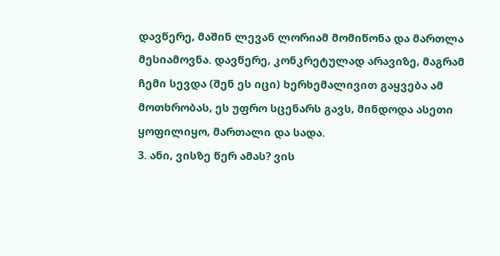დავწერე, მაშინ ლევან ლორიამ მომიწონა და მართლა მესიამოვნა. დავწერე, კონკრეტულად არავიზე, მაგრამ ჩემი სევდა (შენ ეს იცი) ხერხემალივით გაყვება ამ მოთხრობას, ეს უფრო სცენარს გავს, მინდოდა ასეთი ყოფილიყო, მართალი და სადა.
3. ანი, ვისზე წერ ამას? ვის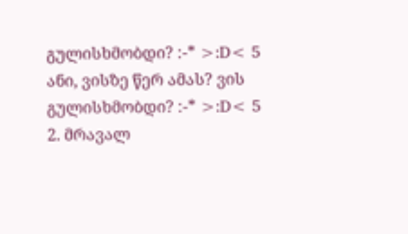გულისხმობდი? :-* >:D< 5 ანი, ვისზე წერ ამას? ვის გულისხმობდი? :-* >:D< 5
2. მრავალ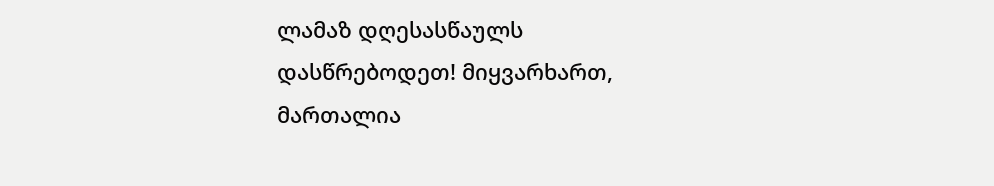ლამაზ დღესასწაულს დასწრებოდეთ! მიყვარხართ, მართალია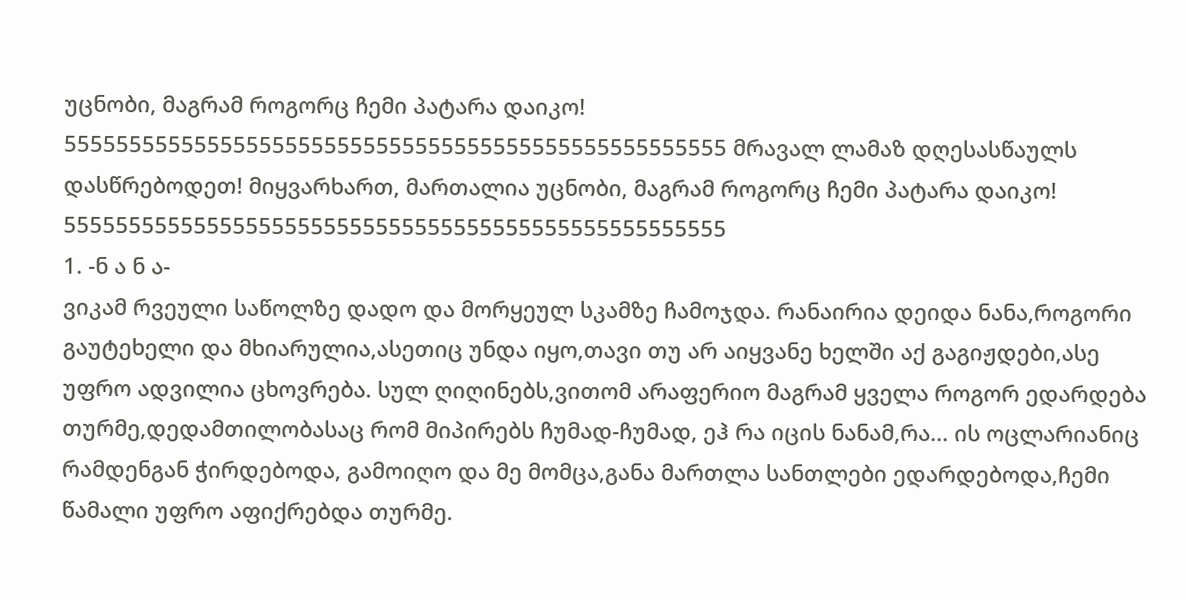უცნობი, მაგრამ როგორც ჩემი პატარა დაიკო! 555555555555555555555555555555555555555555555555555 მრავალ ლამაზ დღესასწაულს დასწრებოდეთ! მიყვარხართ, მართალია უცნობი, მაგრამ როგორც ჩემი პატარა დაიკო! 555555555555555555555555555555555555555555555555555
1. -ნ ა ნ ა-
ვიკამ რვეული საწოლზე დადო და მორყეულ სკამზე ჩამოჯდა. რანაირია დეიდა ნანა,როგორი გაუტეხელი და მხიარულია,ასეთიც უნდა იყო,თავი თუ არ აიყვანე ხელში აქ გაგიჟდები,ასე უფრო ადვილია ცხოვრება. სულ ღიღინებს,ვითომ არაფერიო მაგრამ ყველა როგორ ედარდება თურმე,დედამთილობასაც რომ მიპირებს ჩუმად-ჩუმად, ეჰ რა იცის ნანამ,რა... ის ოცლარიანიც რამდენგან ჭირდებოდა, გამოიღო და მე მომცა,განა მართლა სანთლები ედარდებოდა,ჩემი წამალი უფრო აფიქრებდა თურმე.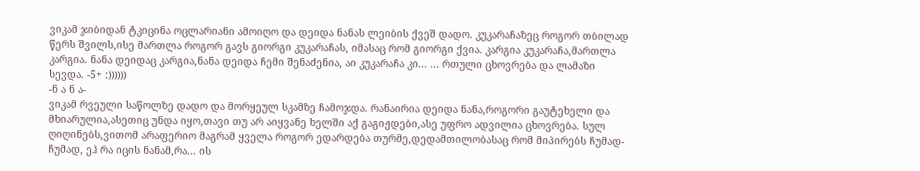ვიკამ ჯიბიდან ტკიცინა ოცლარიანი ამოიღო და დეიდა ნანას ლეიბის ქვეშ დადო. კუკარაჩაზეც როგორ თბილად წერს შვილს,ისე მართლა როგორ გავს გიორგი კუკარაჩას, იმასაც რომ გიორგი ქვია. კარგია კუკარაჩა,მართლა კარგია. ნანა დეიდაც კარგია,ნანა დეიდა ჩემი შენაძენია, აი კუკარაჩა კი... ... რთული ცხოვრება და ლამაზი სევდა. -5+ :))))))
-ნ ა ნ ა-
ვიკამ რვეული საწოლზე დადო და მორყეულ სკამზე ჩამოჯდა. რანაირია დეიდა ნანა,როგორი გაუტეხელი და მხიარულია,ასეთიც უნდა იყო,თავი თუ არ აიყვანე ხელში აქ გაგიჟდები,ასე უფრო ადვილია ცხოვრება. სულ ღიღინებს,ვითომ არაფერიო მაგრამ ყველა როგორ ედარდება თურმე,დედამთილობასაც რომ მიპირებს ჩუმად-ჩუმად, ეჰ რა იცის ნანამ,რა... ის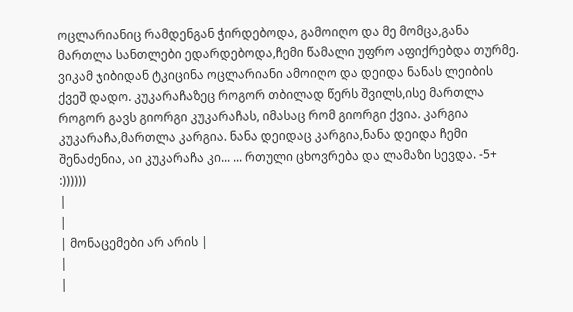ოცლარიანიც რამდენგან ჭირდებოდა, გამოიღო და მე მომცა,განა მართლა სანთლები ედარდებოდა,ჩემი წამალი უფრო აფიქრებდა თურმე. ვიკამ ჯიბიდან ტკიცინა ოცლარიანი ამოიღო და დეიდა ნანას ლეიბის ქვეშ დადო. კუკარაჩაზეც როგორ თბილად წერს შვილს,ისე მართლა როგორ გავს გიორგი კუკარაჩას, იმასაც რომ გიორგი ქვია. კარგია კუკარაჩა,მართლა კარგია. ნანა დეიდაც კარგია,ნანა დეიდა ჩემი შენაძენია, აი კუკარაჩა კი... ... რთული ცხოვრება და ლამაზი სევდა. -5+ :))))))
|
|
| მონაცემები არ არის |
|
|